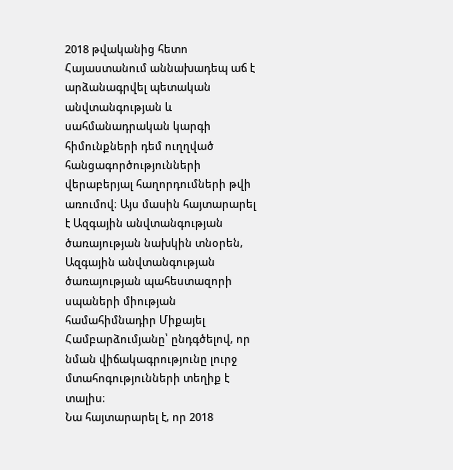2018 թվականից հետո Հայաստանում աննախադեպ աճ է արձանագրվել պետական անվտանգության և սահմանադրական կարգի հիմունքների դեմ ուղղված հանցագործությունների վերաբերյալ հաղորդումների թվի առումով։ Այս մասին հայտարարել է Ազգային անվտանգության ծառայության նախկին տնօրեն, Ազգային անվտանգության ծառայության պահեստազորի սպաների միության համահիմնադիր Միքայել Համբարձումյանը՝ ընդգծելով, որ նման վիճակագրությունը լուրջ մտահոգությունների տեղիք է տալիս։
Նա հայտարարել է, որ 2018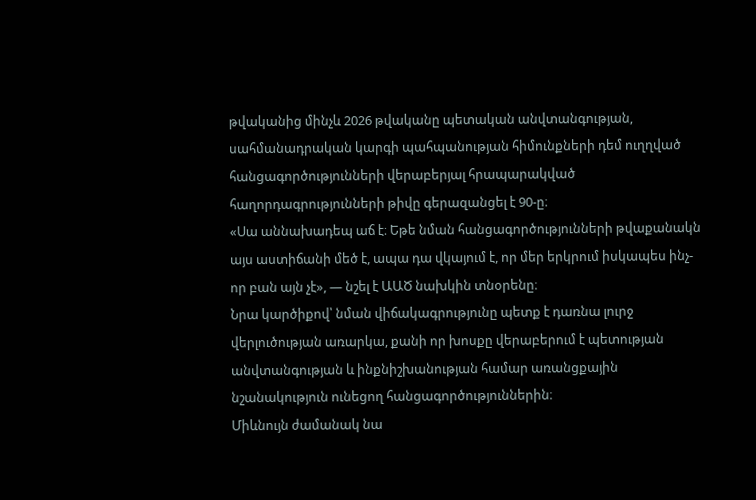թվականից մինչև 2026 թվականը պետական անվտանգության, սահմանադրական կարգի պահպանության հիմունքների դեմ ուղղված հանցագործությունների վերաբերյալ հրապարակված հաղորդագրությունների թիվը գերազանցել է 90-ը։
«Սա աննախադեպ աճ է։ Եթե նման հանցագործությունների թվաքանակն այս աստիճանի մեծ է, ապա դա վկայում է, որ մեր երկրում իսկապես ինչ-որ բան այն չէ», — նշել է ԱԱԾ նախկին տնօրենը։
Նրա կարծիքով՝ նման վիճակագրությունը պետք է դառնա լուրջ վերլուծության առարկա, քանի որ խոսքը վերաբերում է պետության անվտանգության և ինքնիշխանության համար առանցքային նշանակություն ունեցող հանցագործություններին։
Միևնույն ժամանակ նա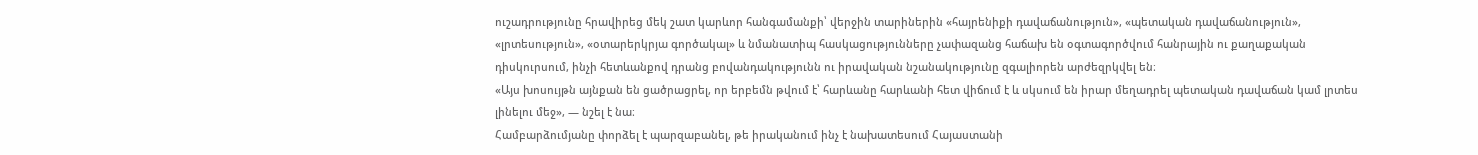ուշադրությունը հրավիրեց մեկ շատ կարևոր հանգամանքի՝ վերջին տարիներին «հայրենիքի դավաճանություն», «պետական դավաճանություն», «լրտեսություն», «օտարերկրյա գործակալ» և նմանատիպ հասկացությունները չափազանց հաճախ են օգտագործվում հանրային ու քաղաքական դիսկուրսում, ինչի հետևանքով դրանց բովանդակությունն ու իրավական նշանակությունը զգալիորեն արժեզրկվել են։
«Այս խոսույթն այնքան են ցածրացրել, որ երբեմն թվում է՝ հարևանը հարևանի հետ վիճում է և սկսում են իրար մեղադրել պետական դավաճան կամ լրտես լինելու մեջ», — նշել է նա։
Համբարձումյանը փորձել է պարզաբանել, թե իրականում ինչ է նախատեսում Հայաստանի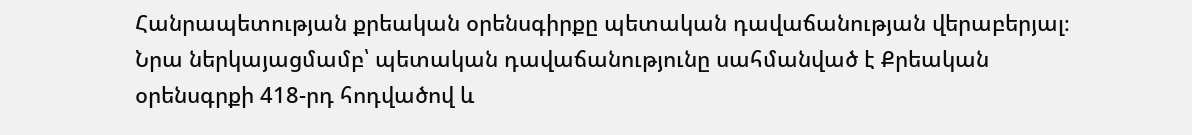Հանրապետության քրեական օրենսգիրքը պետական դավաճանության վերաբերյալ։ Նրա ներկայացմամբ՝ պետական դավաճանությունը սահմանված է Քրեական օրենսգրքի 418-րդ հոդվածով և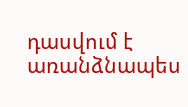դասվում է առանձնապես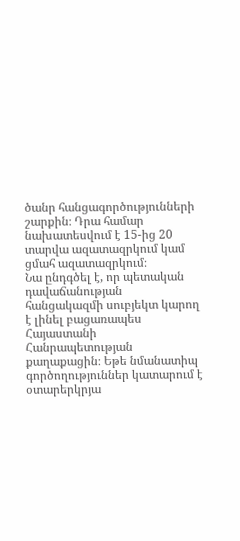ծանր հանցագործությունների շարքին։ Դրա համար նախատեսվում է 15-ից 20 տարվա ազատազրկում կամ ցմահ ազատազրկում։
Նա ընդգծել է, որ պետական դավաճանության հանցակազմի սուբյեկտ կարող է լինել բացառապես Հայաստանի Հանրապետության քաղաքացին։ Եթե նմանատիպ գործողություններ կատարում է օտարերկրյա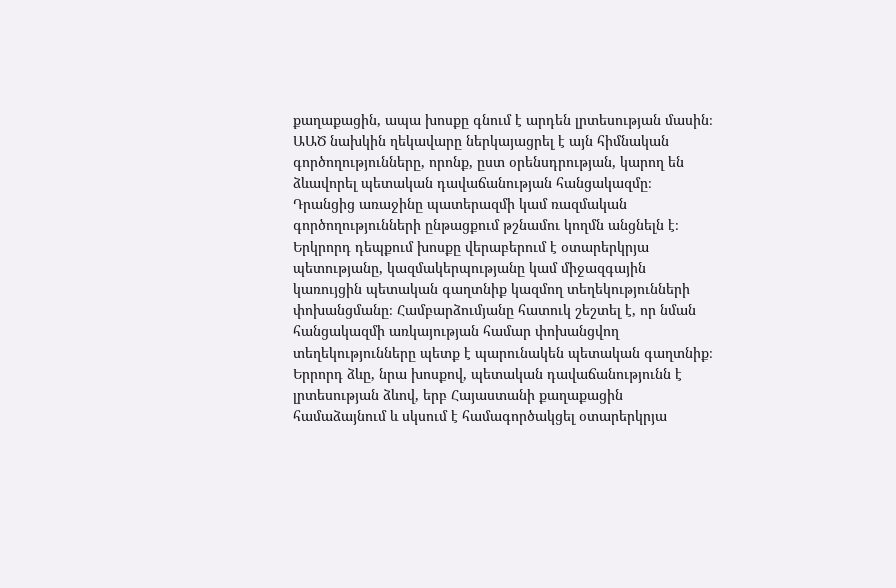քաղաքացին, ապա խոսքը գնում է արդեն լրտեսության մասին։
ԱԱԾ նախկին ղեկավարը ներկայացրել է այն հիմնական գործողությունները, որոնք, ըստ օրենսդրության, կարող են ձևավորել պետական դավաճանության հանցակազմը։ Դրանցից առաջինը պատերազմի կամ ռազմական գործողությունների ընթացքում թշնամու կողմն անցնելն է։
Երկրորդ դեպքում խոսքը վերաբերում է օտարերկրյա պետությանը, կազմակերպությանը կամ միջազգային կառույցին պետական գաղտնիք կազմող տեղեկությունների փոխանցմանը։ Համբարձումյանը հատուկ շեշտել է, որ նման հանցակազմի առկայության համար փոխանցվող տեղեկությունները պետք է պարունակեն պետական գաղտնիք։
Երրորդ ձևը, նրա խոսքով, պետական դավաճանությունն է լրտեսության ձևով, երբ Հայաստանի քաղաքացին համաձայնում և սկսում է համագործակցել օտարերկրյա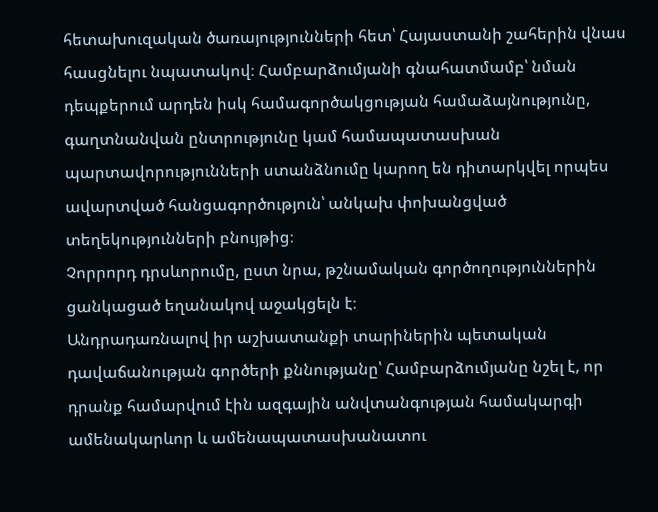հետախուզական ծառայությունների հետ՝ Հայաստանի շահերին վնաս հասցնելու նպատակով։ Համբարձումյանի գնահատմամբ՝ նման դեպքերում արդեն իսկ համագործակցության համաձայնությունը, գաղտնանվան ընտրությունը կամ համապատասխան պարտավորությունների ստանձնումը կարող են դիտարկվել որպես ավարտված հանցագործություն՝ անկախ փոխանցված տեղեկությունների բնույթից։
Չորրորդ դրսևորումը, ըստ նրա, թշնամական գործողություններին ցանկացած եղանակով աջակցելն է։
Անդրադառնալով իր աշխատանքի տարիներին պետական դավաճանության գործերի քննությանը՝ Համբարձումյանը նշել է, որ դրանք համարվում էին ազգային անվտանգության համակարգի ամենակարևոր և ամենապատասխանատու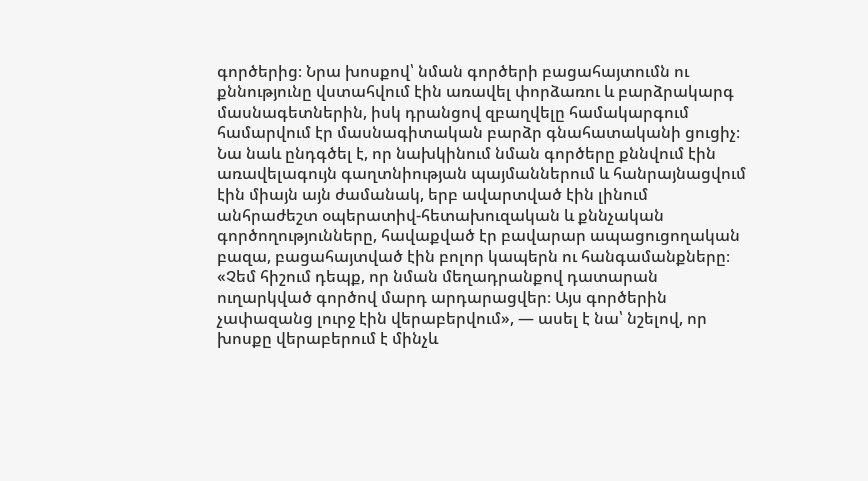գործերից։ Նրա խոսքով՝ նման գործերի բացահայտումն ու քննությունը վստահվում էին առավել փորձառու և բարձրակարգ մասնագետներին, իսկ դրանցով զբաղվելը համակարգում համարվում էր մասնագիտական բարձր գնահատականի ցուցիչ։
Նա նաև ընդգծել է, որ նախկինում նման գործերը քննվում էին առավելագույն գաղտնիության պայմաններում և հանրայնացվում էին միայն այն ժամանակ, երբ ավարտված էին լինում անհրաժեշտ օպերատիվ-հետախուզական և քննչական գործողությունները, հավաքված էր բավարար ապացուցողական բազա, բացահայտված էին բոլոր կապերն ու հանգամանքները։
«Չեմ հիշում դեպք, որ նման մեղադրանքով դատարան ուղարկված գործով մարդ արդարացվեր։ Այս գործերին չափազանց լուրջ էին վերաբերվում», — ասել է նա՝ նշելով, որ խոսքը վերաբերում է մինչև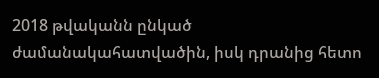2018 թվականն ընկած ժամանակահատվածին, իսկ դրանից հետո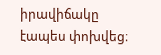իրավիճակը էապես փոխվեց։